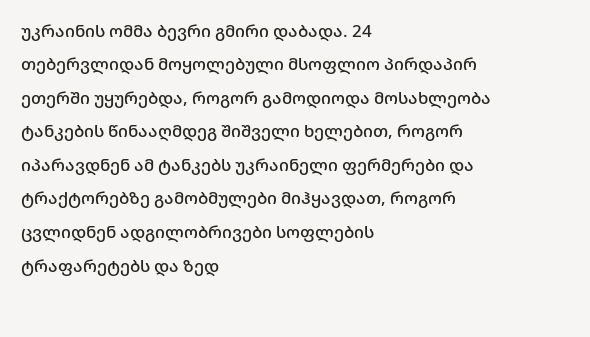უკრაინის ომმა ბევრი გმირი დაბადა. 24 თებერვლიდან მოყოლებული მსოფლიო პირდაპირ ეთერში უყურებდა, როგორ გამოდიოდა მოსახლეობა ტანკების წინააღმდეგ შიშველი ხელებით, როგორ იპარავდნენ ამ ტანკებს უკრაინელი ფერმერები და ტრაქტორებზე გამობმულები მიჰყავდათ, როგორ ცვლიდნენ ადგილობრივები სოფლების ტრაფარეტებს და ზედ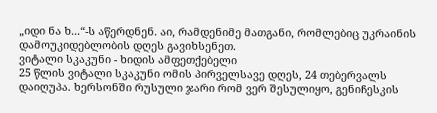„იდი ნა ხ...“-ს აწერდნენ. აი, რამდენიმე მათგანი, რომლებიც უკრაინის დამოუკიდებლობის დღეს გავიხსენეთ.
ვიტალი სკაკუნი - ხიდის ამფეთქებელი
25 წლის ვიტალი სკაკუნი ომის პირველსავე დღეს, 24 თებერვალს დაიღუპა. ხერსონში რუსული ჯარი რომ ვერ შესულიყო, გენიჩესკის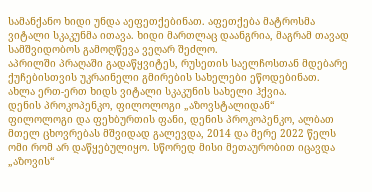სამანქანო ხიდი უნდა აეფეთქებინათ. აფეთქება მატროსმა ვიტალი სკაკუნმა ითავა. ხიდი მართლაც დაანგრია, მაგრამ თავად სამშვიდობოს გამოღწევა ვეღარ შეძლო.
აპრილში პრაღაში გადაწყვიტეს, რუსეთის საელჩოსთან მდებარე ქუჩებისთვის უკრაინელი გმირების სახელები ეწოდებინათ. ახლა ერთ-ერთ ხიდს ვიტალი სკაკუნის სახელი ჰქვია.
დენის პროკოპენკო, ფილოლოგი „აზოვსტალიდან“
ფილოლოგი და ფეხბურთის ფანი, დენის პროკოპენკო, ალბათ მთელ ცხოვრებას მშვიდად გალევდა, 2014 და მერე 2022 წელს ომი რომ არ დაწყებულიყო. სწორედ მისი მეთაურობით იცავდა „აზოვის“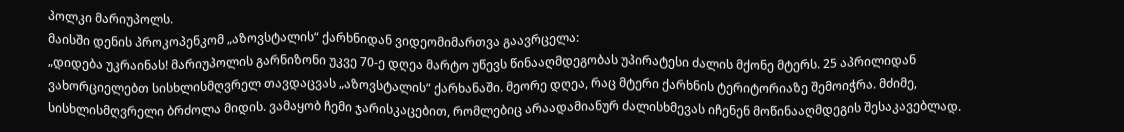პოლკი მარიუპოლს.
მაისში დენის პროკოპენკომ „აზოვსტალის“ ქარხნიდან ვიდეომიმართვა გაავრცელა:
„დიდება უკრაინას! მარიუპოლის გარნიზონი უკვე 70-ე დღეა მარტო უწევს წინააღმდეგობას უპირატესი ძალის მქონე მტერს. 25 აპრილიდან ვახორციელებთ სისხლისმღვრელ თავდაცვას „აზოვსტალის“ ქარხანაში. მეორე დღეა, რაც მტერი ქარხნის ტერიტორიაზე შემოიჭრა. მძიმე, სისხლისმღვრელი ბრძოლა მიდის. ვამაყობ ჩემი ჯარისკაცებით, რომლებიც არაადამიანურ ძალისხმევას იჩენენ მოწინააღმდეგის შესაკავებლად.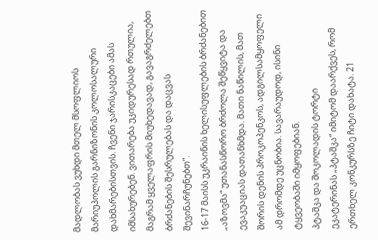მადლობას ვუხდი მთელ მსოფლიოს მარიუპოლის გარნიზონის კოლოსალური დახმარებისთვის. ჩვენი ჯარისკაცები ამას იმსახურებენ. ვითარება უკიდურესად რთულია, მაგრამ ყველაფრის მიუხედავად, გავაგრძელებთ ბრძანების შესრულებას და დაცვას შევინარჩუნებთ“.
16-17 მაისს უკრაინის ხელისუფლების ბრძანებით „აზოვმა“ უთანასწორო ბრძოლა შეწყვიტა და ევაკუაციას დათანხმდა. მათი ნაწილის, მათ შორის დენის პროკოპენკოს, ადგილსამყოფელი ამ დრომდე უცნობია. სავარაუდოდ, ისინი ტყვეობაში იმყოფებიან.
პტაშკა და შოკოლადის ტორტი
ეკატერინას „პტაშკა“ იმიტომ დაარქვეს, რომ ერთხელ კონკურსზე ჩიტი დახატა. 21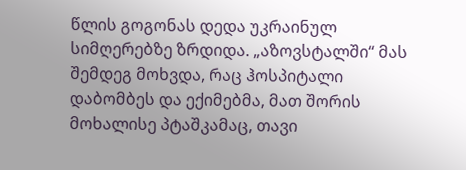წლის გოგონას დედა უკრაინულ სიმღერებზე ზრდიდა. „აზოვსტალში“ მას შემდეგ მოხვდა, რაც ჰოსპიტალი დაბომბეს და ექიმებმა, მათ შორის მოხალისე პტაშკამაც, თავი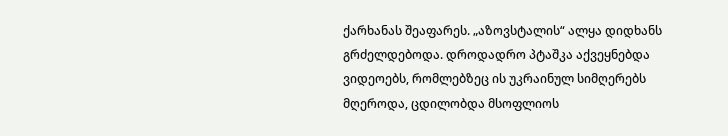ქარხანას შეაფარეს. „აზოვსტალის“ ალყა დიდხანს გრძელდებოდა. დროდადრო პტაშკა აქვეყნებდა ვიდეოებს, რომლებზეც ის უკრაინულ სიმღერებს მღეროდა, ცდილობდა მსოფლიოს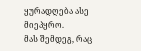ყურადღება ასე მიეპყრო.
მას შემდეგ, რაც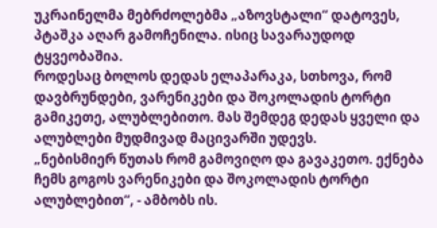უკრაინელმა მებრძოლებმა „აზოვსტალი“ დატოვეს, პტაშკა აღარ გამოჩენილა. ისიც სავარაუდოდ ტყვეობაშია.
როდესაც ბოლოს დედას ელაპარაკა, სთხოვა, რომ დავბრუნდები, ვარენიკები და შოკოლადის ტორტი გამიკეთე, ალუბლებითო. მას შემდეგ დედას ყველი და ალუბლები მუდმივად მაცივარში უდევს.
„ნებისმიერ წუთას რომ გამოვიღო და გავაკეთო. ექნება ჩემს გოგოს ვარენიკები და შოკოლადის ტორტი ალუბლებით“, - ამბობს ის.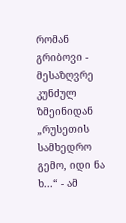რომან გრიბოვი - მესაზღვრე კუნძულ ზმეინიდან
„რუსეთის სამხედრო გემო, იდი ნა ხ...“ - ამ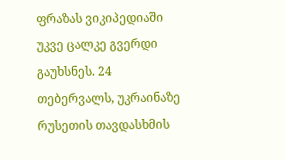ფრაზას ვიკიპედიაში უკვე ცალკე გვერდი გაუხსნეს. 24 თებერვალს, უკრაინაზე რუსეთის თავდასხმის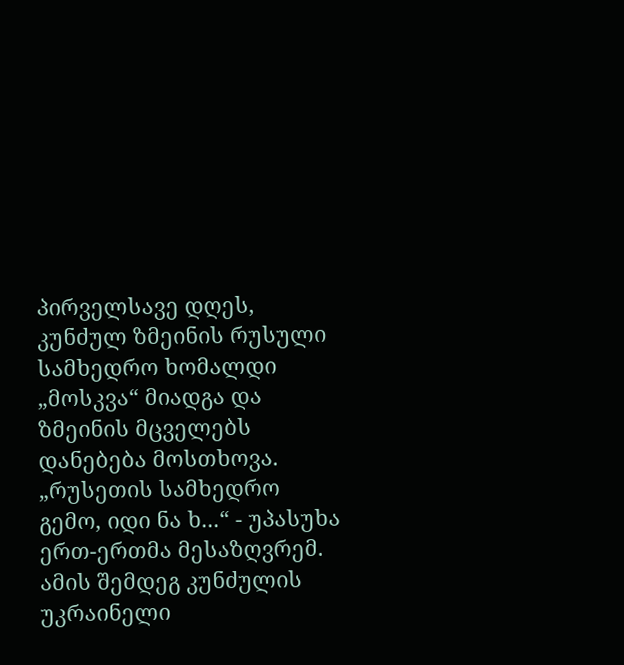პირველსავე დღეს, კუნძულ ზმეინის რუსული სამხედრო ხომალდი „მოსკვა“ მიადგა და ზმეინის მცველებს დანებება მოსთხოვა. „რუსეთის სამხედრო გემო, იდი ნა ხ...“ - უპასუხა ერთ-ერთმა მესაზღვრემ.
ამის შემდეგ კუნძულის უკრაინელი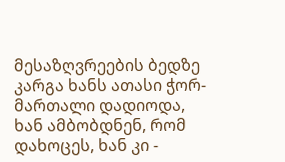მესაზღვრეების ბედზე კარგა ხანს ათასი ჭორ-მართალი დადიოდა, ხან ამბობდნენ, რომ დახოცეს, ხან კი -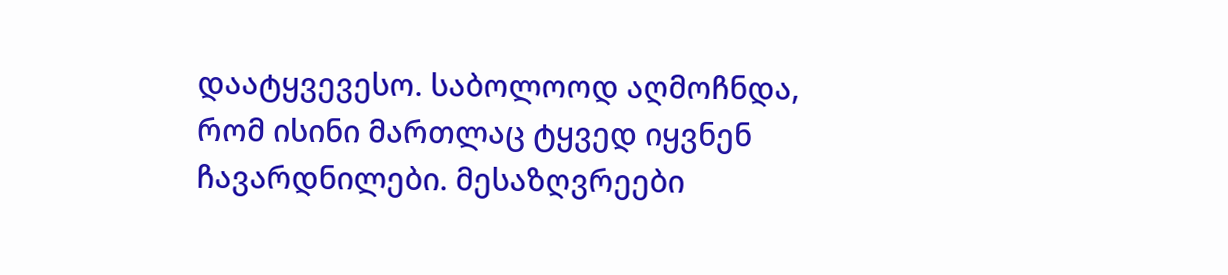დაატყვევესო. საბოლოოდ აღმოჩნდა, რომ ისინი მართლაც ტყვედ იყვნენ ჩავარდნილები. მესაზღვრეები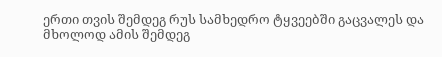ერთი თვის შემდეგ რუს სამხედრო ტყვეებში გაცვალეს და მხოლოდ ამის შემდეგ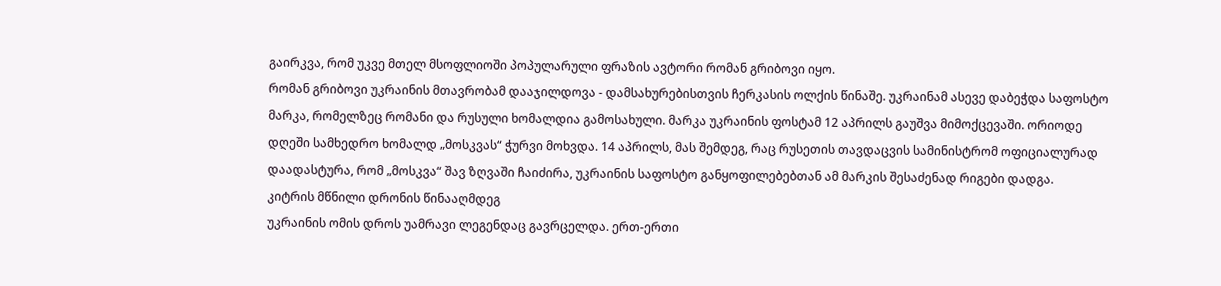გაირკვა, რომ უკვე მთელ მსოფლიოში პოპულარული ფრაზის ავტორი რომან გრიბოვი იყო.
რომან გრიბოვი უკრაინის მთავრობამ დააჯილდოვა - დამსახურებისთვის ჩერკასის ოლქის წინაშე. უკრაინამ ასევე დაბეჭდა საფოსტო მარკა, რომელზეც რომანი და რუსული ხომალდია გამოსახული. მარკა უკრაინის ფოსტამ 12 აპრილს გაუშვა მიმოქცევაში. ორიოდე დღეში სამხედრო ხომალდ „მოსკვას“ ჭურვი მოხვდა. 14 აპრილს, მას შემდეგ, რაც რუსეთის თავდაცვის სამინისტრომ ოფიციალურად დაადასტურა, რომ „მოსკვა“ შავ ზღვაში ჩაიძირა, უკრაინის საფოსტო განყოფილებებთან ამ მარკის შესაძენად რიგები დადგა.
კიტრის მწნილი დრონის წინააღმდეგ
უკრაინის ომის დროს უამრავი ლეგენდაც გავრცელდა. ერთ-ერთი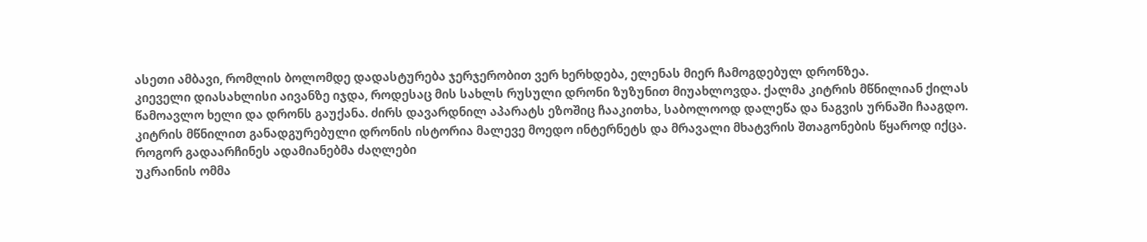ასეთი ამბავი, რომლის ბოლომდე დადასტურება ჯერჯერობით ვერ ხერხდება, ელენას მიერ ჩამოგდებულ დრონზეა.
კიეველი დიასახლისი აივანზე იჯდა, როდესაც მის სახლს რუსული დრონი ზუზუნით მიუახლოვდა. ქალმა კიტრის მწნილიან ქილას წამოავლო ხელი და დრონს გაუქანა. ძირს დავარდნილ აპარატს ეზოშიც ჩააკითხა, საბოლოოდ დალეწა და ნაგვის ურნაში ჩააგდო.
კიტრის მწნილით განადგურებული დრონის ისტორია მალევე მოედო ინტერნეტს და მრავალი მხატვრის შთაგონების წყაროდ იქცა.
როგორ გადაარჩინეს ადამიანებმა ძაღლები
უკრაინის ომმა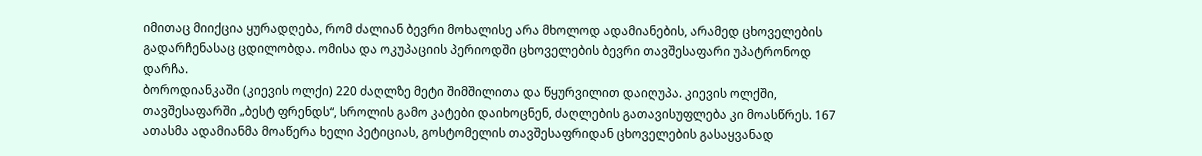იმითაც მიიქცია ყურადღება, რომ ძალიან ბევრი მოხალისე არა მხოლოდ ადამიანების, არამედ ცხოველების გადარჩენასაც ცდილობდა. ომისა და ოკუპაციის პერიოდში ცხოველების ბევრი თავშესაფარი უპატრონოდ დარჩა.
ბოროდიანკაში (კიევის ოლქი) 220 ძაღლზე მეტი შიმშილითა და წყურვილით დაიღუპა. კიევის ოლქში, თავშესაფარში „ბესტ ფრენდს“, სროლის გამო კატები დაიხოცნენ, ძაღლების გათავისუფლება კი მოასწრეს. 167 ათასმა ადამიანმა მოაწერა ხელი პეტიციას, გოსტომელის თავშესაფრიდან ცხოველების გასაყვანად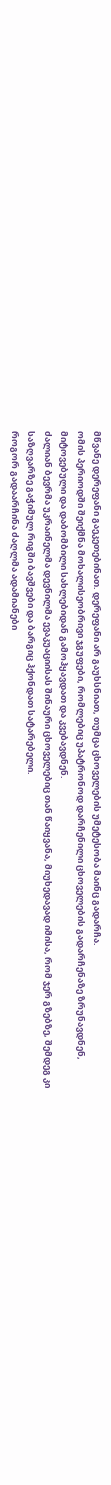მწვანე დერეფანი გაეკეთებინათ. დერეფანი არ გაუხსნიათ, თუმცა ცხოველების უმეტესობა მაინც გადარჩა.
ომის პერიოდში შეიქმნა მოხალისეობრივი ჯგუფები, რომლებიც უპატრონოდ დარჩენილი ცხოველების გადარჩენაზე ზრუნავდნენ, მიტოვებული და დაბომბილი სახლებიდან გამოჰყავდათ და კვებავდნენ.
ძალიან ბევრმა უკრაინელმა დევნილმა ევაკუაციისას შინაური ცხოველებიც თან წაიყვანა, მიუხედავად იმისა, რომ ჯერ გზებზე, შემდეგ კი საზღვარზე გაჭიმულ რიგში ბავშვები და ბარგიც ჰქონდათ სატარებელი.
როგორ გადაარჩინა ძაღლმა ადამიანები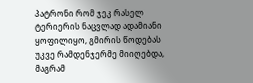პატრონი რომ ჯეკ რასელ ტერიერის ნაცვლად ადამიანი ყოფილიყო, გმირის წოდებას უკვე რამდენჯერმე მიიღებდა, მაგრამ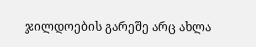ჯილდოების გარეშე არც ახლა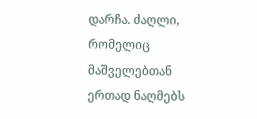დარჩა. ძაღლი, რომელიც მაშველებთან ერთად ნაღმებს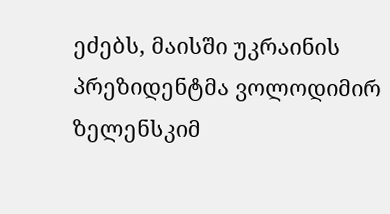ეძებს, მაისში უკრაინის პრეზიდენტმა ვოლოდიმირ ზელენსკიმ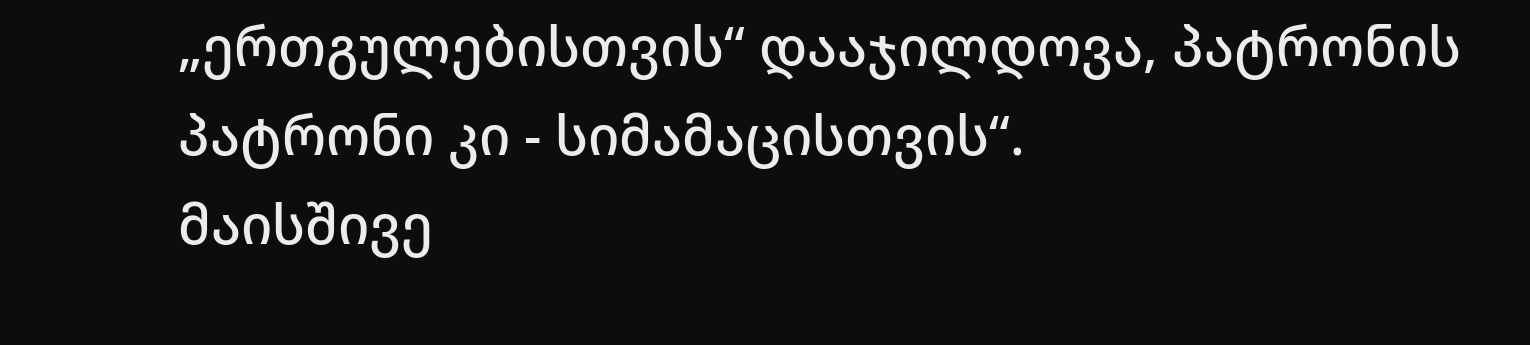„ერთგულებისთვის“ დააჯილდოვა, პატრონის პატრონი კი - სიმამაცისთვის“.
მაისშივე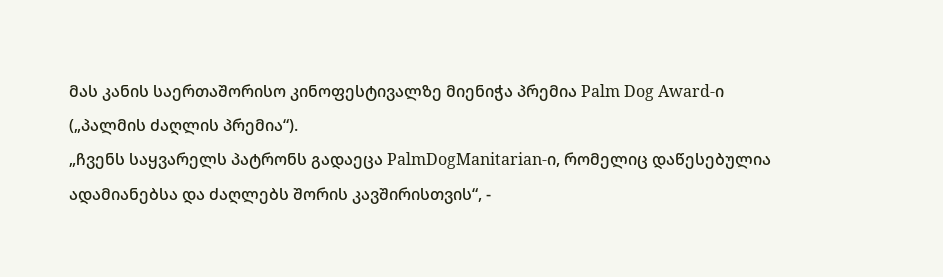მას კანის საერთაშორისო კინოფესტივალზე მიენიჭა პრემია Palm Dog Award-ი („პალმის ძაღლის პრემია“).
„ჩვენს საყვარელს პატრონს გადაეცა PalmDogManitarian-ი, რომელიც დაწესებულია ადამიანებსა და ძაღლებს შორის კავშირისთვის“, -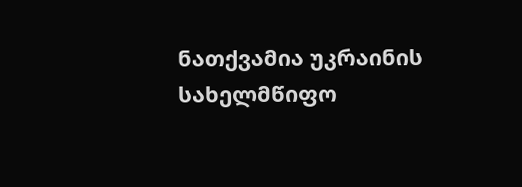ნათქვამია უკრაინის სახელმწიფო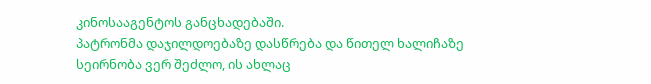კინოსააგენტოს განცხადებაში.
პატრონმა დაჯილდოებაზე დასწრება და წითელ ხალიჩაზე სეირნობა ვერ შეძლო, ის ახლაც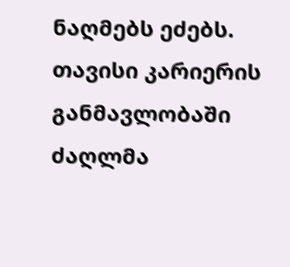ნაღმებს ეძებს. თავისი კარიერის განმავლობაში ძაღლმა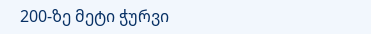200-ზე მეტი ჭურვი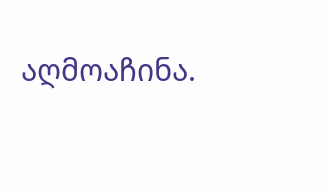აღმოაჩინა.